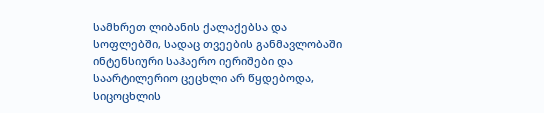სამხრეთ ლიბანის ქალაქებსა და სოფლებში, სადაც თვეების განმავლობაში ინტენსიური საჰაერო იერიშები და საარტილერიო ცეცხლი არ წყდებოდა, სიცოცხლის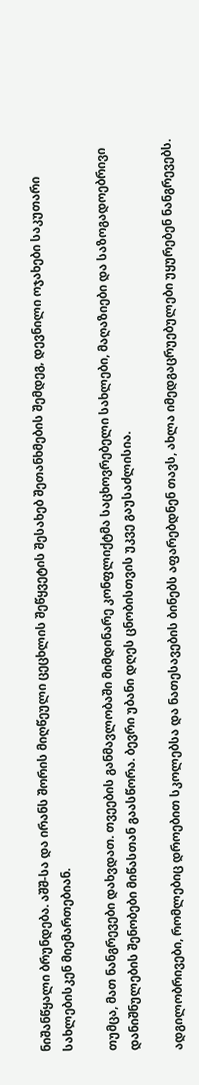ნიშანწყალი ბრუნდება. აშშ-სა და ირანს შორის მიღწეული ცეცხლის შეწყვეტის შესახებ შეთანხმების შემდეგ, დევნილი ოჯახები საკუთარი სახლებისკენ მიემართებიან.

თუმცა, მათ ნანგრევები დახვდათ. თვეების განმავლობაში მიმდინარე კონფლიქტმა საცხოვრებელი სახლები, მაღაზიები და საზოგადოებრივი დანიშნულების შენობები მიწასთან გაასწორა. ბევრი უბანი დღეს ცნობისთვის უკვე გაუსაძლისია.

ადგილობრივები, რომლებიც დროებით სკოლებსა და ნათესავების ბინებს აფარებდნენ თავს, ახლა იმედგაცრუებულები უყურებენ ნანგრევებს.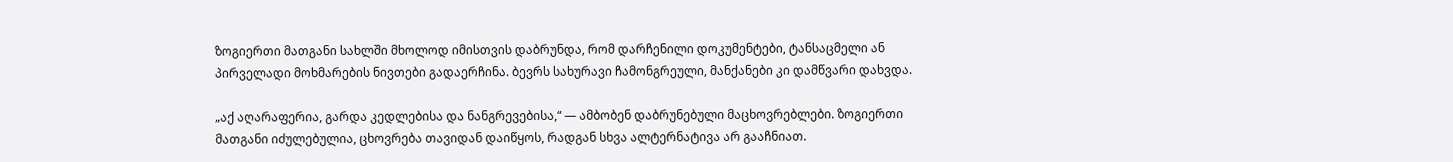ზოგიერთი მათგანი სახლში მხოლოდ იმისთვის დაბრუნდა, რომ დარჩენილი დოკუმენტები, ტანსაცმელი ან პირველადი მოხმარების ნივთები გადაერჩინა. ბევრს სახურავი ჩამონგრეული, მანქანები კი დამწვარი დახვდა.

„აქ აღარაფერია, გარდა კედლებისა და ნანგრევებისა,“ — ამბობენ დაბრუნებული მაცხოვრებლები. ზოგიერთი მათგანი იძულებულია, ცხოვრება თავიდან დაიწყოს, რადგან სხვა ალტერნატივა არ გააჩნიათ.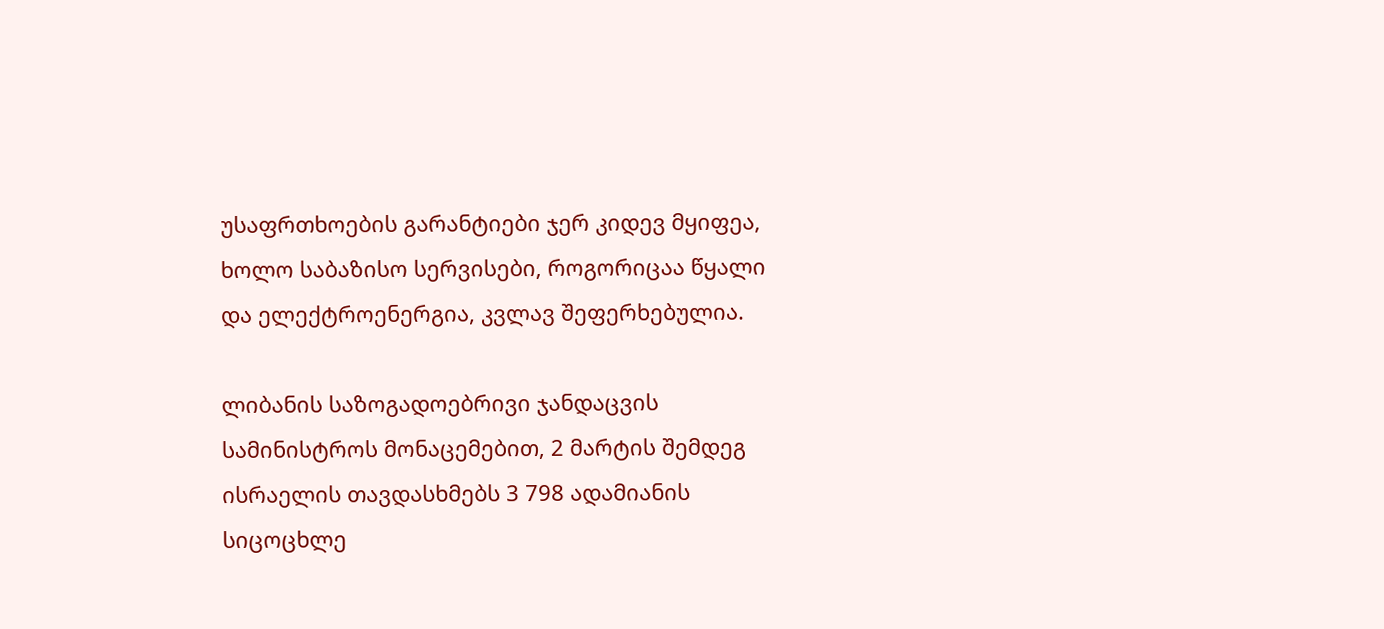უსაფრთხოების გარანტიები ჯერ კიდევ მყიფეა, ხოლო საბაზისო სერვისები, როგორიცაა წყალი და ელექტროენერგია, კვლავ შეფერხებულია.

ლიბანის საზოგადოებრივი ჯანდაცვის სამინისტროს მონაცემებით, 2 მარტის შემდეგ ისრაელის თავდასხმებს 3 798 ადამიანის სიცოცხლე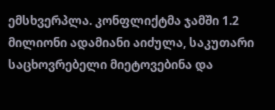ემსხვერპლა. კონფლიქტმა ჯამში 1.2 მილიონი ადამიანი აიძულა, საკუთარი საცხოვრებელი მიეტოვებინა და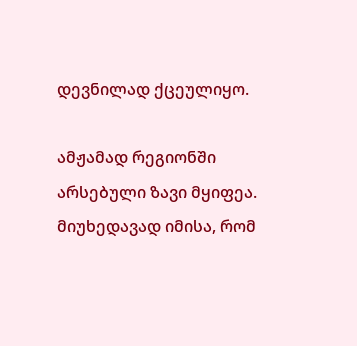დევნილად ქცეულიყო.

ამჟამად რეგიონში არსებული ზავი მყიფეა. მიუხედავად იმისა, რომ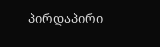პირდაპირი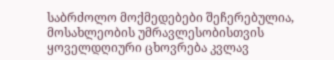საბრძოლო მოქმედებები შეჩერებულია, მოსახლეობის უმრავლესობისთვის ყოველდღიური ცხოვრება კვლავ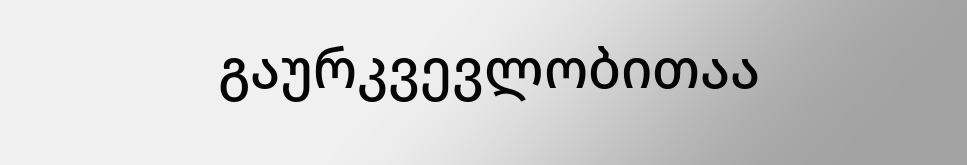გაურკვევლობითაა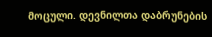მოცული. დევნილთა დაბრუნების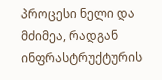პროცესი ნელი და მძიმეა, რადგან ინფრასტრუქტურის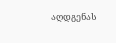აღდგენას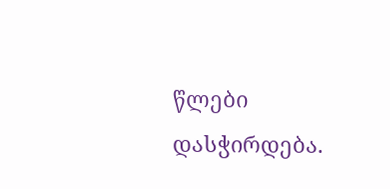წლები დასჭირდება.